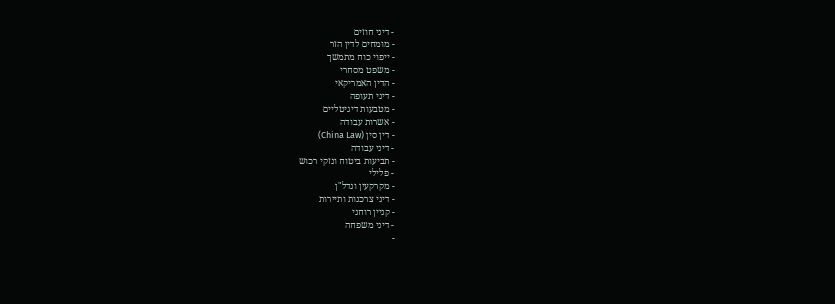- דיני חוזים
- מומחים לדין הזר
- ייפוי כוח מתמשך
- משפט מסחרי
- הדין האמריקאי
- דיני תעופה
- מטבעות דיגיטליים
- אשרות עבודה
- דין סין (China Law)
- דיני עבודה
- תביעות ביטוח ונזקי רכוש
- פלילי
- מקרקעין ונדל"ן
- דיני צרכנות ותיירות
- קניין רוחני
- דיני משפחה
-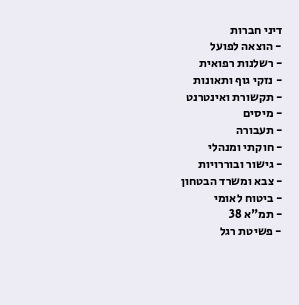דיני חברות
- הוצאה לפועל
- רשלנות רפואית
- נזקי גוף ותאונות
- תקשורת ואינטרנט
- מיסים
- תעבורה
- חוקתי ומנהלי
- גישור ובוררויות
- צבא ומשרד הבטחון
- ביטוח לאומי
- תמ"א 38
- פשיטת רגל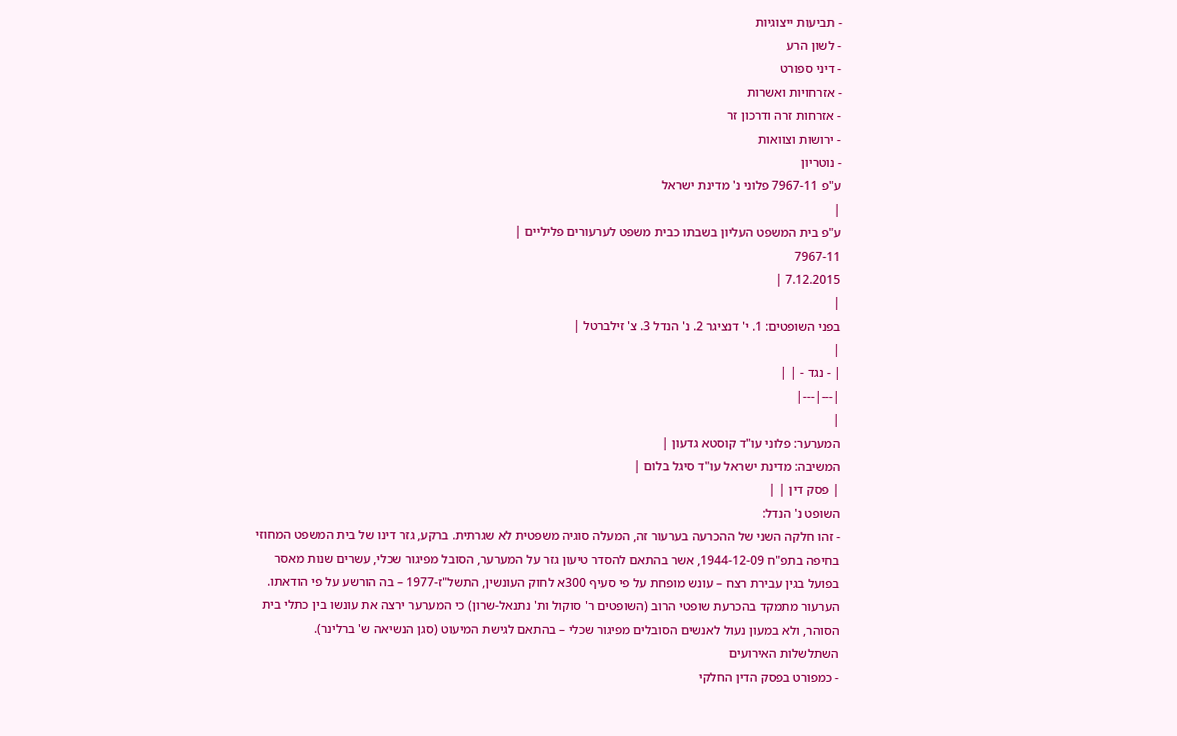- תביעות ייצוגיות
- לשון הרע
- דיני ספורט
- אזרחויות ואשרות
- אזרחות זרה ודרכון זר
- ירושות וצוואות
- נוטריון
ע"פ 7967-11 פלוני נ' מדינת ישראל
|
ע"פ בית המשפט העליון בשבתו כבית משפט לערעורים פליליים |
7967-11
7.12.2015 |
|
בפני השופטים: 1. י' דנציגר 2. נ' הנדל 3. צ' זילברטל |
|
| - נגד - | |
|---|---|
|
המערער: פלוני עו"ד קוסטא גדעון |
המשיבה: מדינת ישראל עו"ד סיגל בלום |
| פסק דין | |
השופט נ' הנדל:
- זהו חלקה השני של ההכרעה בערעור זה, המעלה סוגיה משפטית לא שגרתית. ברקע, גזר דינו של בית המשפט המחוזי בחיפה בתפ"ח 1944-12-09, אשר בהתאם להסדר טיעון גזר על המערער, הסובל מפיגור שכלי, עשרים שנות מאסר בפועל בגין עבירת רצח – עונש מופחת על פי סעיף 300א לחוק העונשין, התשל"ז-1977 – בה הורשע על פי הודאתו. הערעור מתמקד בהכרעת שופטי הרוב (השופטים ר' סוקול ות' נתנאל-שרון) כי המערער ירצה את עונשו בין כתלי בית הסוהר, ולא במעון נעול לאנשים הסובלים מפיגור שכלי – בהתאם לגישת המיעוט (סגן הנשיאה ש' ברלינר).
השתלשלות האירועים
- כמפורט בפסק הדין החלקי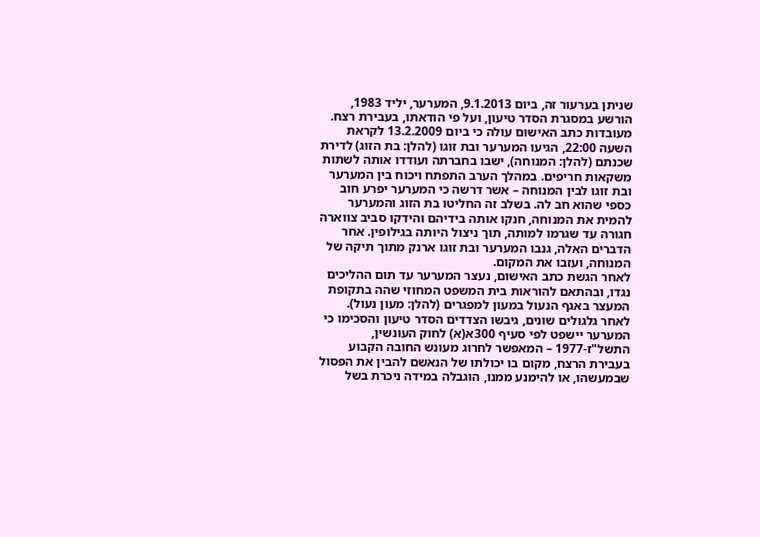שניתן בערעור זה, ביום 9.1.2013, המערער, יליד 1983, הורשע במסגרת הסדר טיעון, ועל פי הודאתו, בעבירת רצח. מעובדות כתב האישום עולה כי ביום 13.2.2009 לקראת השעה 22:00, הגיעו המערער ובת זוגו (להלן: בת הזוג) לדירת שכנתם (להלן: המנוחה), ישבו בחברתה ועודדו אותה לשתות משקאות חריפים. במהלך הערב התפתח ויכוח בין המערער ובת זוגו לבין המנוחה – אשר דרשה כי המערער יפרע חוב כספי שהוא חב לה. בשלב זה החליטו בת הזוג והמערער להמית את המנוחה, חנקו אותה בידיהם והידקו סביב צווארה חגורה עד שגרמו למותה, תוך ניצול היותה בגילופין. אחר הדברים האלה, גנבו המערער ובת זוגו ארנק מתוך תיקה של המנוחה, ועזבו את המקום.
לאחר הגשת כתב האישום, נעצר המערער עד תום ההליכים נגדו, ובהתאם להוראות בית המשפט המחוזי שהה בתקופת המעצר באגף הנעול במעון למפגרים (להלן: מעון נעול). לאחר גלגולים שונים, גיבשו הצדדים הסדר טיעון והסכימו כי המערער יישפט לפי סעיף 300א(א) לחוק העונשין, התשל"ז-1977 – המאפשר לחרוג מעונש החובה הקבוע בעבירת הרצח, מקום בו יכולתו של הנאשם להבין את הפסול שבמעשהו, או להימנע ממנו, הוגבלה במידה ניכרת בשל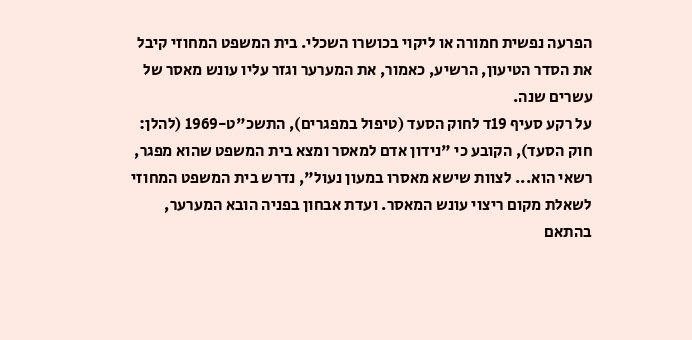הפרעה נפשית חמורה או ליקוי בכושרו השכלי. בית המשפט המחוזי קיבל את הסדר הטיעון, הרשיע, כאמור, את המערער וגזר עליו עונש מאסר של עשרים שנה.
על רקע סעיף 19ד לחוק הסעד (טיפול במפגרים), התשכ"ט-1969 (להלן: חוק הסעד), הקובע כי "נידון אדם למאסר ומצא בית המשפט שהוא מפגר, רשאי הוא... לצוות שישא מאסרו במעון נעול", נדרש בית המשפט המחוזי לשאלת מקום ריצוי עונש המאסר. ועדת אבחון בפניה הובא המערער, בהתאם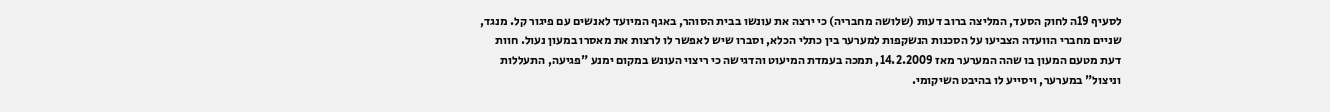לסעיף 19ה לחוק הסעד, המליצה ברוב דעות (שלושה מחבריה) כי ירצה את עונשו בבית הסוהר, באגף המיועד לאנשים עם פיגור קל. מנגד, שניים מחברי הוועדה הצביעו על הסכנות הנשקפות למערער בין כתלי הכלא, וסברו שיש לאפשר לו לרצות את מאסרו במעון נעול. חוות דעת מטעם המעון בו שהה המערער מאז 14.2.2009, תמכה בעמדת המיעוט והדגישה כי ריצוי העונש במקום ימנע "פגיעה, התעללות וניצול" במערער, ויסייע לו בהיבט השיקומי.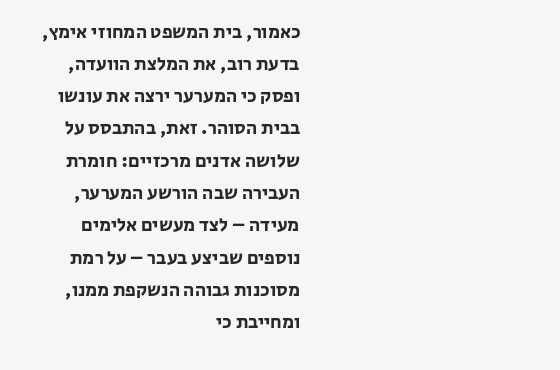כאמור, בית המשפט המחוזי אימץ, בדעת רוב, את המלצת הוועדה, ופסק כי המערער ירצה את עונשו בבית הסוהר. זאת, בהתבסס על שלושה אדנים מרכזיים: חומרת העבירה שבה הורשע המערער, מעידה – לצד מעשים אלימים נוספים שביצע בעבר – על רמת מסוכנות גבוהה הנשקפת ממנו, ומחייבת כי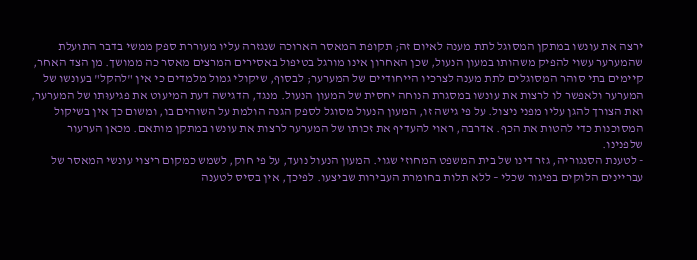ירצה את עונשו במתקן המסוגל לתת מענה לאיום זה; תקופת המאסר הארוכה שנגזרה עליו מעוררת ספק ממשי בדבר התועלת שהמערער עשוי להפיק משהותו במעון הנעול, שכן האחרון אינו מורגל בטיפול באסירים המרצים מאסר כה ממושך. מן הצד האחר, קיימים בתי סוהר המסוגלים לתת מענה לצרכיו הייחודיים של המערער; לבסוף, שיקולי גמול מלמדים כי אין "להקל" בעונשו של המערער ולאפשר לו לרצות את עונשו במסגרת הנוחה יחסית של המעון הנעול. מנגד, הדגישה דעת המיעוט את פגיעוּתו של המערער, ואת הצורך להגן עליו מפני ניצול. על פי גישה זו, המעון הנעול מסוגל לספק הגנה הולמת על השוהים בו, ומשום כך אין בשיקול המסוכנות כדי להטות את הכף. אדרבה, ראוי להעדיף את זכותו של המערער לרצות את עונשו במתקן מותאם. מכאן הערעור שלפנינו.
- לטענת הסנגוריה, גזר דינו של בית המשפט המחוזי שגוי. המעון הנעול נועד, על פי חוק, לשמש כמקום ריצוי עונשי המאסר של עבריינים הלוקים בפיגור שכלי – ללא תלות בחומרת העבירות שביצעו. לפיכך, אין בסיס לטענה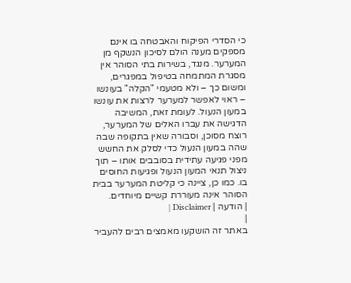כי הסדרי הפיקוח והאבטחה בו אינם מספקים מענה הולם לסיכון הנשקף מן המערער. מנגד, בשירות בתי הסוהר אין מסגרת המתמחה בטיפול במפגרים, ומשום כך – ולא מטעמי "הקלה" בעונשו – ראוי לאפשר למערער לרצות את עונשו במעון הנעול. לעומת זאת, המשיבה הדגישה את עברו האלים של המערער, רוצח מסוכן, וסבורה שאין בתקופה שבה שהה במעון הנעול כדי לסלק את החשש מפני פגיעה עתידית בסובבים אותו – תוך ניצול תנאי המעון הנעול ופגיעות החוסים בו. כמו כן, ציינה כי קליטת המערער בבית הסוהר אינה מעוררת קשיים מיוחדים.
| הודעה | Disclaimer |
|
באתר זה הושקעו מאמצים רבים להעביר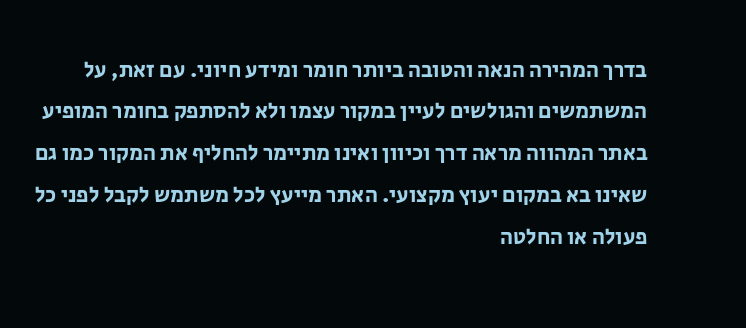בדרך המהירה הנאה והטובה ביותר חומר ומידע חיוני. עם זאת, על המשתמשים והגולשים לעיין במקור עצמו ולא להסתפק בחומר המופיע באתר המהווה מראה דרך וכיוון ואינו מתיימר להחליף את המקור כמו גם שאינו בא במקום יעוץ מקצועי. האתר מייעץ לכל משתמש לקבל לפני כל פעולה או החלטה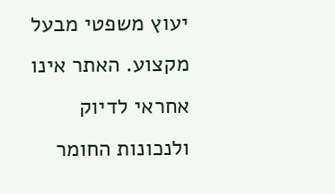יעוץ משפטי מבעל מקצוע. האתר אינו אחראי לדיוק ולנכונות החומר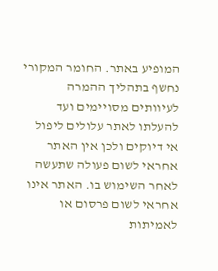המופיע באתר. החומר המקורי נחשף בתהליך ההמרה לעיוותים מסויימים ועד להעלתו לאתר עלולים ליפול אי דיוקים ולכן אין האתר אחראי לשום פעולה שתעשה לאחר השימוש בו. האתר אינו אחראי לשום פרסום או לאמיתות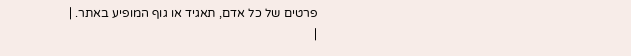פרטים של כל אדם, תאגיד או גוף המופיע באתר. |
|